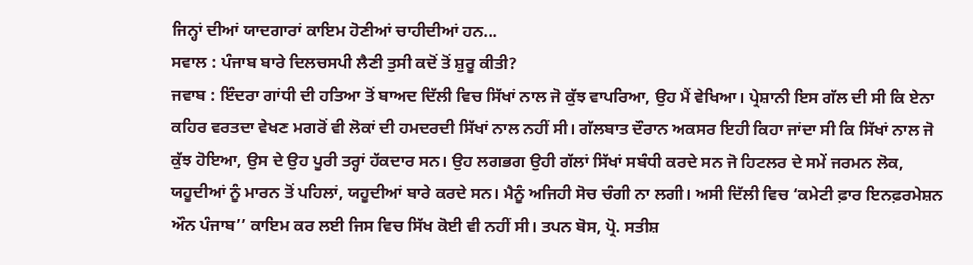ਜਿਨ੍ਹਾਂ ਦੀਆਂ ਯਾਦਗਾਰਾਂ ਕਾਇਮ ਹੋਣੀਆਂ ਚਾਹੀਦੀਆਂ ਹਨ...
ਸਵਾਲ : ਪੰਜਾਬ ਬਾਰੇ ਦਿਲਚਸਪੀ ਲੈਣੀ ਤੁਸੀ ਕਦੋਂ ਤੋਂ ਸ਼ੁਰੂ ਕੀਤੀ?
ਜਵਾਬ : ਇੰਦਰਾ ਗਾਂਧੀ ਦੀ ਹਤਿਆ ਤੋਂ ਬਾਅਦ ਦਿੱਲੀ ਵਿਚ ਸਿੱਖਾਂ ਨਾਲ ਜੋ ਕੁੱਝ ਵਾਪਰਿਆ, ਉਹ ਮੈਂ ਵੇਖਿਆ। ਪ੍ਰੇਸ਼ਾਨੀ ਇਸ ਗੱਲ ਦੀ ਸੀ ਕਿ ਏਨਾ ਕਹਿਰ ਵਰਤਦਾ ਵੇਖਣ ਮਗਰੋਂ ਵੀ ਲੋਕਾਂ ਦੀ ਹਮਦਰਦੀ ਸਿੱਖਾਂ ਨਾਲ ਨਹੀਂ ਸੀ। ਗੱਲਬਾਤ ਦੌਰਾਨ ਅਕਸਰ ਇਹੀ ਕਿਹਾ ਜਾਂਦਾ ਸੀ ਕਿ ਸਿੱਖਾਂ ਨਾਲ ਜੋ ਕੁੱਝ ਹੋਇਆ, ਉਸ ਦੇ ਉਹ ਪੂਰੀ ਤਰ੍ਹਾਂ ਹੱਕਦਾਰ ਸਨ। ਉਹ ਲਗਭਗ ਉਹੀ ਗੱਲਾਂ ਸਿੱਖਾਂ ਸਬੰਧੀ ਕਰਦੇ ਸਨ ਜੋ ਹਿਟਲਰ ਦੇ ਸਮੇਂ ਜਰਮਨ ਲੋਕ, ਯਹੂਦੀਆਂ ਨੂੰ ਮਾਰਨ ਤੋਂ ਪਹਿਲਾਂ, ਯਹੂਦੀਆਂ ਬਾਰੇ ਕਰਦੇ ਸਨ। ਮੈਨੂੰ ਅਜਿਹੀ ਸੋਚ ਚੰਗੀ ਨਾ ਲਗੀ। ਅਸੀ ਦਿੱਲੀ ਵਿਚ ‘ਕਮੇਟੀ ਫ਼ਾਰ ਇਨਫ਼ਰਮੇਸ਼ਨ ਔਨ ਪੰਜਾਬ’’ ਕਾਇਮ ਕਰ ਲਈ ਜਿਸ ਵਿਚ ਸਿੱਖ ਕੋਈ ਵੀ ਨਹੀਂ ਸੀ। ਤਪਨ ਬੋਸ, ਪ੍ਰੋ. ਸਤੀਸ਼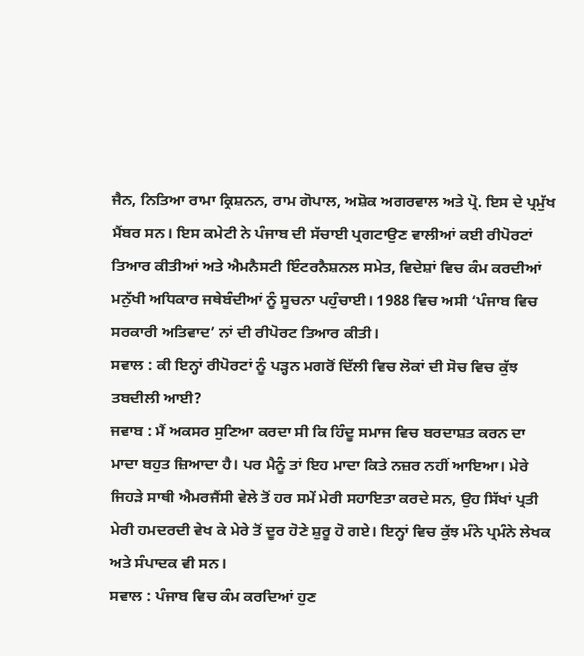ਜੈਨ, ਨਿਤਿਆ ਰਾਮਾ ਕ੍ਰਿਸ਼ਨਨ, ਰਾਮ ਗੋਪਾਲ, ਅਸ਼ੋਕ ਅਗਰਵਾਲ ਅਤੇ ਪ੍ਰੋ. ਇਸ ਦੇ ਪ੍ਰਮੁੱਖ ਮੈਂਬਰ ਸਨ। ਇਸ ਕਮੇਟੀ ਨੇ ਪੰਜਾਬ ਦੀ ਸੱਚਾਈ ਪ੍ਰਗਟਾਉਣ ਵਾਲੀਆਂ ਕਈ ਰੀਪੋਰਟਾਂ ਤਿਆਰ ਕੀਤੀਆਂ ਅਤੇ ਐਮਨੈਸਟੀ ਇੰਟਰਨੈਸ਼ਨਲ ਸਮੇਤ, ਵਿਦੇਸ਼ਾਂ ਵਿਚ ਕੰਮ ਕਰਦੀਆਂ ਮਨੁੱਖੀ ਅਧਿਕਾਰ ਜਥੇਬੰਦੀਆਂ ਨੂੰ ਸੂਚਨਾ ਪਹੁੰਚਾਈ। 1988 ਵਿਚ ਅਸੀ ‘ਪੰਜਾਬ ਵਿਚ ਸਰਕਾਰੀ ਅਤਿਵਾਦ’ ਨਾਂ ਦੀ ਰੀਪੋਰਟ ਤਿਆਰ ਕੀਤੀ।
ਸਵਾਲ : ਕੀ ਇਨ੍ਹਾਂ ਰੀਪੋਰਟਾਂ ਨੂੰ ਪੜ੍ਹਨ ਮਗਰੋਂ ਦਿੱਲੀ ਵਿਚ ਲੋਕਾਂ ਦੀ ਸੋਚ ਵਿਚ ਕੁੱਝ ਤਬਦੀਲੀ ਆਈ?
ਜਵਾਬ : ਮੈਂ ਅਕਸਰ ਸੁਣਿਆ ਕਰਦਾ ਸੀ ਕਿ ਹਿੰਦੂ ਸਮਾਜ ਵਿਚ ਬਰਦਾਸ਼ਤ ਕਰਨ ਦਾ ਮਾਦਾ ਬਹੁਤ ਜ਼ਿਆਦਾ ਹੈ। ਪਰ ਮੈਨੂੰ ਤਾਂ ਇਹ ਮਾਦਾ ਕਿਤੇ ਨਜ਼ਰ ਨਹੀਂ ਆਇਆ। ਮੇਰੇ ਜਿਹੜੇ ਸਾਥੀ ਐਮਰਜੈਂਸੀ ਵੇਲੇ ਤੋਂ ਹਰ ਸਮੇਂ ਮੇਰੀ ਸਹਾਇਤਾ ਕਰਦੇ ਸਨ, ਉਹ ਸਿੱਖਾਂ ਪ੍ਰਤੀ ਮੇਰੀ ਹਮਦਰਦੀ ਵੇਖ ਕੇ ਮੇਰੇ ਤੋਂ ਦੂਰ ਹੋਣੇ ਸ਼ੁਰੂ ਹੋ ਗਏ। ਇਨ੍ਹਾਂ ਵਿਚ ਕੁੱਝ ਮੰਨੇ ਪ੍ਰਮੰਨੇ ਲੇਖਕ ਅਤੇ ਸੰਪਾਦਕ ਵੀ ਸਨ।
ਸਵਾਲ : ਪੰਜਾਬ ਵਿਚ ਕੰਮ ਕਰਦਿਆਂ ਹੁਣ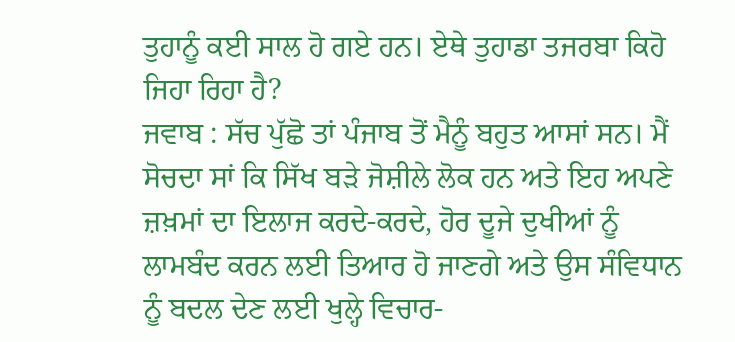ਤੁਹਾਨੂੰ ਕਈ ਸਾਲ ਹੋ ਗਏ ਹਨ। ਏਥੇ ਤੁਹਾਡਾ ਤਜਰਬਾ ਕਿਹੋ ਜਿਹਾ ਰਿਹਾ ਹੈ?
ਜਵਾਬ : ਸੱਚ ਪੁੱਛੋ ਤਾਂ ਪੰਜਾਬ ਤੋਂ ਮੈਨੂੰ ਬਹੁਤ ਆਸਾਂ ਸਨ। ਮੈਂ ਸੋਚਦਾ ਸਾਂ ਕਿ ਸਿੱਖ ਬੜੇ ਜੋਸ਼ੀਲੇ ਲੋਕ ਹਨ ਅਤੇ ਇਹ ਅਪਣੇ ਜ਼ਖ਼ਮਾਂ ਦਾ ਇਲਾਜ ਕਰਦੇ-ਕਰਦੇ, ਹੋਰ ਦੂਜੇ ਦੁਖੀਆਂ ਨੂੰ ਲਾਮਬੰਦ ਕਰਨ ਲਈ ਤਿਆਰ ਹੋ ਜਾਣਗੇ ਅਤੇ ਉਸ ਸੰਵਿਧਾਨ ਨੂੰ ਬਦਲ ਦੇਣ ਲਈ ਖੁਲ੍ਹੇ ਵਿਚਾਰ-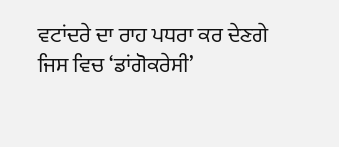ਵਟਾਂਦਰੇ ਦਾ ਰਾਹ ਪਧਰਾ ਕਰ ਦੇਣਗੇ ਜਿਸ ਵਿਚ ‘ਡਾਂਗੋਕਰੇਸੀ’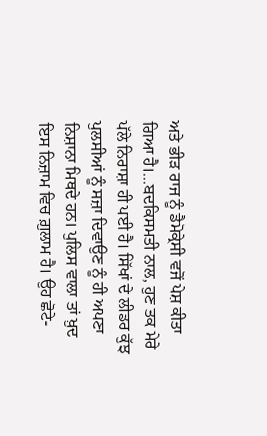ਅਤੇ ਭੀੜ ਰਾਜ ਨੂੰ ਡੈਮੋਕ੍ਰੇਸੀ ਵਜੋਂ ਪੇਸ਼ ਕੀਤਾ ਗਿਆ ਹੈ।...ਬਦਕਿਸਮਤੀ ਨਾਲ, ਹੁਣ ਤਕ ਮੇਰੇ ਪੱਲੇ ਨਿਰਾਸ਼ਾ ਹੀ ਪਈ ਹੈ। ਸਿੱਖਾਂ ਦੇ ਲੀਡਰ ਕੁੱਝ ਪੁਲਸੀਆਂ ਨੂੰ ਸਜ਼ਾ ਦਿਵਾਉਣ ਨੂੰ ਹੀ ਅਪਣਾ ਨਿਸ਼ਾਨਾ ਮਿਥਦੇ ਹਨ। ਪੁਲਿਸ ਵਾਲਾ ਤਾਂ ਖ਼ੁਦ ਇਸ ਨਿਜ਼ਾਮ ਵਿਚ ਗ਼ੁਲਾਮ ਹੈ। ਉਹ ਛੋਟੇ-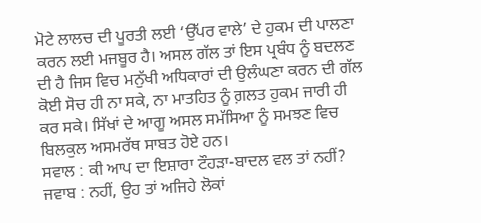ਮੋਟੇ ਲਾਲਚ ਦੀ ਪੂਰਤੀ ਲਈ ‘ਉੱਪਰ ਵਾਲੇ’ ਦੇ ਹੁਕਮ ਦੀ ਪਾਲਣਾ ਕਰਨ ਲਈ ਮਜਬੂਰ ਹੈ। ਅਸਲ ਗੱਲ ਤਾਂ ਇਸ ਪ੍ਰਬੰਧ ਨੂੰ ਬਦਲਣ ਦੀ ਹੈ ਜਿਸ ਵਿਚ ਮਨੁੱਖੀ ਅਧਿਕਾਰਾਂ ਦੀ ਉਲੰਘਣਾ ਕਰਨ ਦੀ ਗੱਲ ਕੋਈ ਸੋਚ ਹੀ ਨਾ ਸਕੇ, ਨਾ ਮਾਤਹਿਤ ਨੂੰ ਗ਼ਲਤ ਹੁਕਮ ਜਾਰੀ ਹੀ ਕਰ ਸਕੇ। ਸਿੱਖਾਂ ਦੇ ਆਗੂ ਅਸਲ ਸਮੱਸਿਆ ਨੂੰ ਸਮਝਣ ਵਿਚ ਬਿਲਕੁਲ ਅਸਮਰੱਥ ਸਾਬਤ ਹੋਏ ਹਨ।
ਸਵਾਲ : ਕੀ ਆਪ ਦਾ ਇਸ਼ਾਰਾ ਟੌਹੜਾ-ਬਾਦਲ ਵਲ ਤਾਂ ਨਹੀਂ?
ਜਵਾਬ : ਨਹੀਂ, ਉਹ ਤਾਂ ਅਜਿਹੇ ਲੋਕਾਂ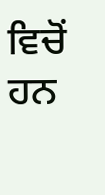ਵਿਚੋਂ ਹਨ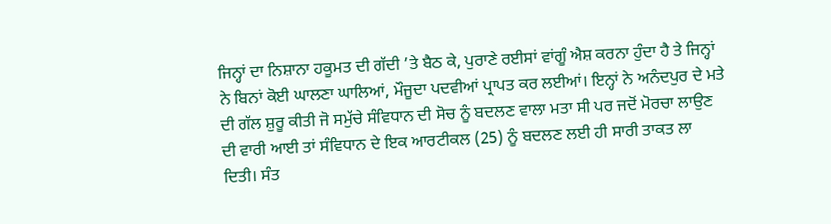ਜਿਨ੍ਹਾਂ ਦਾ ਨਿਸ਼ਾਨਾ ਹਕੂਮਤ ਦੀ ਗੱਦੀ ’ਤੇ ਬੈਠ ਕੇ, ਪੁਰਾਣੇ ਰਈਸਾਂ ਵਾਂਗੂੰ ਐਸ਼ ਕਰਨਾ ਹੁੰਦਾ ਹੈ ਤੇ ਜਿਨ੍ਹਾਂ ਨੇ ਬਿਨਾਂ ਕੋਈ ਘਾਲਣਾ ਘਾਲਿਆਂ, ਮੌਜੂਦਾ ਪਦਵੀਆਂ ਪ੍ਰਾਪਤ ਕਰ ਲਈਆਂ। ਇਨ੍ਹਾਂ ਨੇ ਅਨੰਦਪੁਰ ਦੇ ਮਤੇ ਦੀ ਗੱਲ ਸ਼ੁਰੂ ਕੀਤੀ ਜੋ ਸਮੁੱਚੇ ਸੰਵਿਧਾਨ ਦੀ ਸੋਚ ਨੂੰ ਬਦਲਣ ਵਾਲਾ ਮਤਾ ਸੀ ਪਰ ਜਦੋਂ ਮੋਰਚਾ ਲਾਉਣ ਦੀ ਵਾਰੀ ਆਈ ਤਾਂ ਸੰਵਿਧਾਨ ਦੇ ਇਕ ਆਰਟੀਕਲ (25) ਨੂੰ ਬਦਲਣ ਲਈ ਹੀ ਸਾਰੀ ਤਾਕਤ ਲਾ ਦਿਤੀ। ਸੰਤ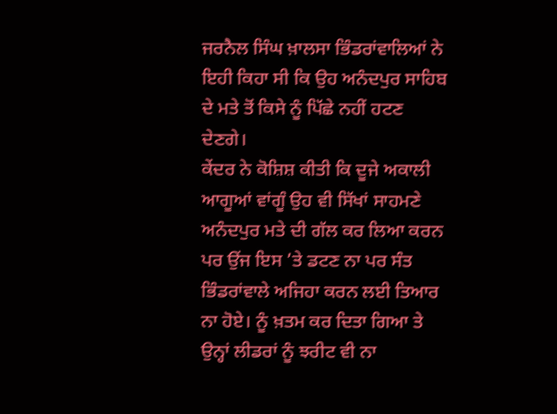ਜਰਨੈਲ ਸਿੰਘ ਖ਼ਾਲਸਾ ਭਿੰਡਰਾਂਵਾਲਿਆਂ ਨੇ ਇਹੀ ਕਿਹਾ ਸੀ ਕਿ ਉਹ ਅਨੰਦਪੁਰ ਸਾਹਿਬ ਦੇ ਮਤੇ ਤੋਂ ਕਿਸੇ ਨੂੰ ਪਿੱਛੇ ਨਹੀਂ ਹਟਣ ਦੇਣਗੇ।
ਕੇਂਦਰ ਨੇ ਕੋਸ਼ਿਸ਼ ਕੀਤੀ ਕਿ ਦੂਜੇ ਅਕਾਲੀ ਆਗੂਆਂ ਵਾਂਗੂੰ ਉਹ ਵੀ ਸਿੱਖਾਂ ਸਾਹਮਣੇ ਅਨੰਦਪੁਰ ਮਤੇ ਦੀ ਗੱਲ ਕਰ ਲਿਆ ਕਰਨ ਪਰ ਉਂਜ ਇਸ ’ਤੇ ਡਟਣ ਨਾ ਪਰ ਸੰਤ ਭਿੰਡਰਾਂਵਾਲੇ ਅਜਿਹਾ ਕਰਨ ਲਈ ਤਿਆਰ ਨਾ ਹੋਏ। ਨੂੰ ਖ਼ਤਮ ਕਰ ਦਿਤਾ ਗਿਆ ਤੇ ਉਨ੍ਹਾਂ ਲੀਡਰਾਂ ਨੂੰ ਝਰੀਟ ਵੀ ਨਾ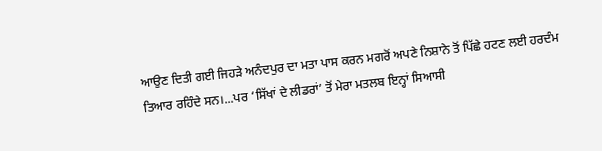ਆਉਣ ਦਿਤੀ ਗਈ ਜਿਹੜੇ ਅਨੰਦਪੁਰ ਦਾ ਮਤਾ ਪਾਸ ਕਰਨ ਮਗਰੋਂ ਅਪਣੇ ਨਿਸ਼ਾਨੇ ਤੋਂ ਪਿੱਛੇ ਹਟਣ ਲਈ ਹਰਦੰਮ ਤਿਆਰ ਰਹਿੰਦੇ ਸਨ।...ਪਰ ‘ਸਿੱਖਾਂ ਦੇ ਲੀਡਰਾਂ’ ਤੋਂ ਮੇਰਾ ਮਤਲਬ ਇਨ੍ਹਾਂ ਸਿਆਸੀ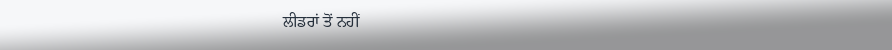ਲੀਡਰਾਂ ਤੋਂ ਨਹੀਂ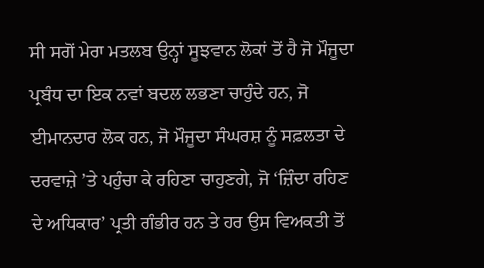ਸੀ ਸਗੋਂ ਮੇਰਾ ਮਤਲਬ ਉਨ੍ਹਾਂ ਸੂਝਵਾਨ ਲੋਕਾਂ ਤੋਂ ਹੈ ਜੋ ਮੌਜੂਦਾ ਪ੍ਰਬੰਧ ਦਾ ਇਕ ਨਵਾਂ ਬਦਲ ਲਭਣਾ ਚਾਹੁੰਦੇ ਹਨ, ਜੋ ਈਮਾਨਦਾਰ ਲੋਕ ਹਨ, ਜੋ ਮੌਜੂਦਾ ਸੰਘਰਸ਼ ਨੂੰ ਸਫ਼ਲਤਾ ਦੇ ਦਰਵਾਜ਼ੇ ’ਤੇ ਪਹੁੰਚਾ ਕੇ ਰਹਿਣਾ ਚਾਹੁਣਗੇ, ਜੋ ‘ਜ਼ਿੰਦਾ ਰਹਿਣ ਦੇ ਅਧਿਕਾਰ’ ਪ੍ਰਤੀ ਗੰਭੀਰ ਹਨ ਤੇ ਹਰ ਉਸ ਵਿਅਕਤੀ ਤੋਂ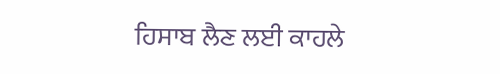ਹਿਸਾਬ ਲੈਣ ਲਈ ਕਾਹਲੇ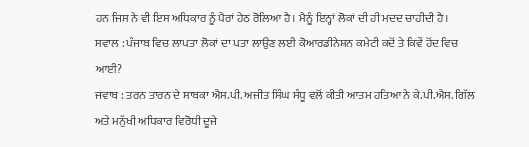ਹਨ ਜਿਸ ਨੇ ਵੀ ਇਸ ਅਧਿਕਾਰ ਨੂੰ ਪੈਰਾਂ ਹੇਠ ਰੋਲਿਆ ਹੈ। ਮੈਨੂੰ ਇਨ੍ਹਾਂ ਲੋਕਾਂ ਦੀ ਹੀ ਮਦਦ ਚਾਹੀਦੀ ਹੈ।
ਸਵਾਲ : ਪੰਜਾਬ ਵਿਚ ਲਾਪਤਾ ਲੋਕਾਂ ਦਾ ਪਤਾ ਲਾਉਣ ਲਈ ਕੋਆਰਡੀਨੇਸ਼ਨ ਕਮੇਟੀ ਕਦੋਂ ਤੇ ਕਿਵੇਂ ਹੋਂਦ ਵਿਚ ਆਈ?
ਜਵਾਬ : ਤਰਨ ਤਾਰਨ ਦੇ ਸਾਬਕਾ ਐਸ.ਪੀ. ਅਜੀਤ ਸਿੰਘ ਸੰਧੂ ਵਲੋਂ ਕੀਤੀ ਆਤਮ ਹਤਿਆ ਨੇ ਕੇ.ਪੀ.ਐਸ. ਗਿੱਲ ਅਤੇ ਮਨੁੱਖੀ ਅਧਿਕਾਰ ਵਿਰੋਧੀ ਦੂਜੇ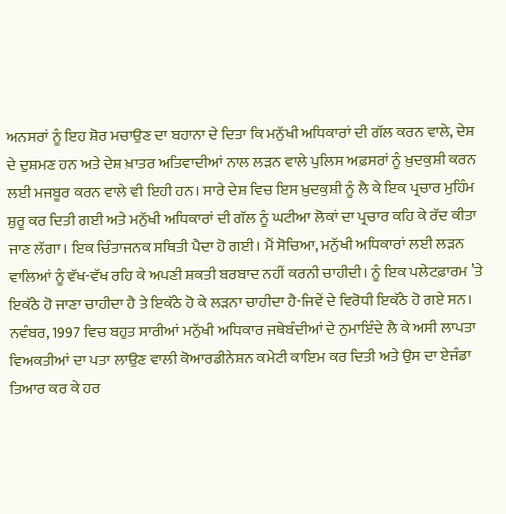ਅਨਸਰਾਂ ਨੂੰ ਇਹ ਸ਼ੋਰ ਮਚਾਉਣ ਦਾ ਬਹਾਨਾ ਦੇ ਦਿਤਾ ਕਿ ਮਨੁੱਖੀ ਅਧਿਕਾਰਾਂ ਦੀ ਗੱਲ ਕਰਨ ਵਾਲੇ, ਦੇਸ਼ ਦੇ ਦੁਸ਼ਮਣ ਹਨ ਅਤੇ ਦੇਸ਼ ਖ਼ਾਤਰ ਅਤਿਵਾਦੀਆਂ ਨਾਲ ਲੜਨ ਵਾਲੇ ਪੁਲਿਸ ਅਫ਼ਸਰਾਂ ਨੂੰ ਖ਼ੁਦਕੁਸ਼ੀ ਕਰਨ ਲਈ ਮਜਬੂਰ ਕਰਨ ਵਾਲੇ ਵੀ ਇਹੀ ਹਨ। ਸਾਰੇ ਦੇਸ਼ ਵਿਚ ਇਸ ਖ਼ੁਦਕੁਸ਼ੀ ਨੂੰ ਲੈ ਕੇ ਇਕ ਪ੍ਰਚਾਰ ਮੁਹਿੰਮ ਸ਼ੁਰੂ ਕਰ ਦਿਤੀ ਗਈ ਅਤੇ ਮਨੁੱਖੀ ਅਧਿਕਾਰਾਂ ਦੀ ਗੱਲ ਨੂੰ ਘਟੀਆ ਲੋਕਾਂ ਦਾ ਪ੍ਰਚਾਰ ਕਹਿ ਕੇ ਰੱਦ ਕੀਤਾ ਜਾਣ ਲੱਗਾ। ਇਕ ਚਿੰਤਾਜਨਕ ਸਥਿਤੀ ਪੈਦਾ ਹੋ ਗਈ। ਮੈਂ ਸੋਚਿਆ, ਮਨੁੱਖੀ ਅਧਿਕਾਰਾਂ ਲਈ ਲੜਨ ਵਾਲਿਆਂ ਨੂੰ ਵੱਖ-ਵੱਖ ਰਹਿ ਕੇ ਅਪਣੀ ਸ਼ਕਤੀ ਬਰਬਾਦ ਨਹੀਂ ਕਰਨੀ ਚਾਹੀਦੀ। ਨੂੰ ਇਕ ਪਲੇਟਫ਼ਾਰਮ ’ਤੇ ਇਕੱਠੇ ਹੋ ਜਾਣਾ ਚਾਹੀਦਾ ਹੈ ਤੇ ਇਕੱਠੇ ਹੋ ਕੇ ਲੜਨਾ ਚਾਹੀਦਾ ਹੈ-ਜਿਵੇਂ ਦੇ ਵਿਰੋਧੀ ਇਕੱਠੇ ਹੋ ਗਏ ਸਨ। ਨਵੰਬਰ, 1997 ਵਿਚ ਬਹੁਤ ਸਾਰੀਆਂ ਮਨੁੱਖੀ ਅਧਿਕਾਰ ਜਥੇਬੰਦੀਆਂ ਦੇ ਨੁਮਾਇੰਦੇ ਲੈ ਕੇ ਅਸੀ ਲਾਪਤਾ ਵਿਅਕਤੀਆਂ ਦਾ ਪਤਾ ਲਾਉਣ ਵਾਲੀ ਕੋਆਰਡੀਨੇਸ਼ਨ ਕਮੇਟੀ ਕਾਇਮ ਕਰ ਦਿਤੀ ਅਤੇ ਉਸ ਦਾ ਏਜੰਡਾ ਤਿਆਰ ਕਰ ਕੇ ਹਰ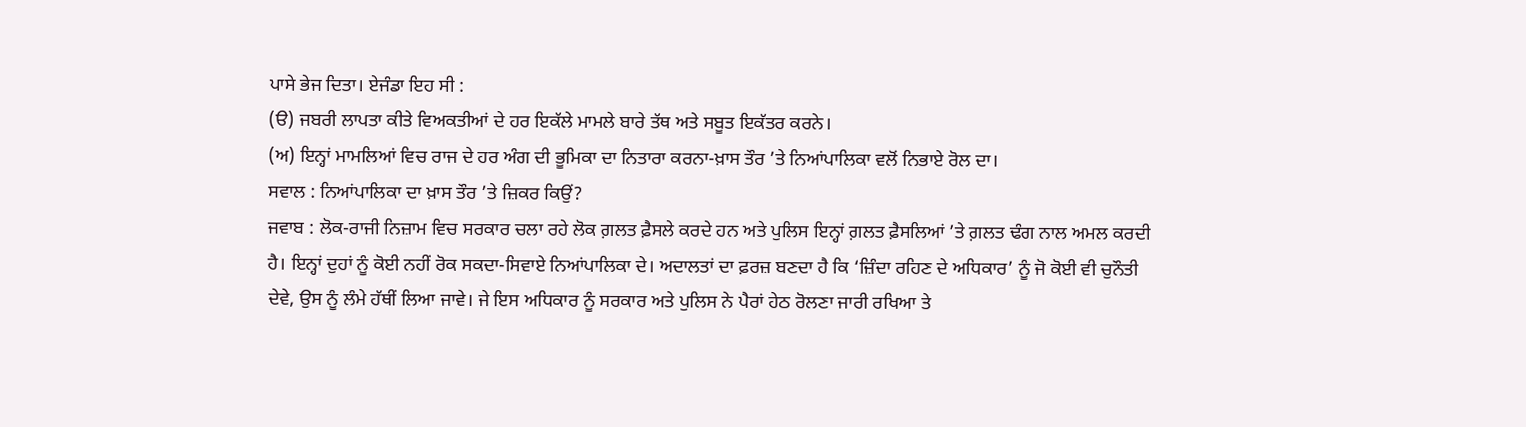ਪਾਸੇ ਭੇਜ ਦਿਤਾ। ਏਜੰਡਾ ਇਹ ਸੀ :
(ੳ) ਜਬਰੀ ਲਾਪਤਾ ਕੀਤੇ ਵਿਅਕਤੀਆਂ ਦੇ ਹਰ ਇਕੱਲੇ ਮਾਮਲੇ ਬਾਰੇ ਤੱਥ ਅਤੇ ਸਬੂਤ ਇਕੱਤਰ ਕਰਨੇ।
(ਅ) ਇਨ੍ਹਾਂ ਮਾਮਲਿਆਂ ਵਿਚ ਰਾਜ ਦੇ ਹਰ ਅੰਗ ਦੀ ਭੂਮਿਕਾ ਦਾ ਨਿਤਾਰਾ ਕਰਨਾ-ਖ਼ਾਸ ਤੌਰ ’ਤੇ ਨਿਆਂਪਾਲਿਕਾ ਵਲੋਂ ਨਿਭਾਏ ਰੋਲ ਦਾ।
ਸਵਾਲ : ਨਿਆਂਪਾਲਿਕਾ ਦਾ ਖ਼ਾਸ ਤੌਰ ’ਤੇ ਜ਼ਿਕਰ ਕਿਉਂ?
ਜਵਾਬ : ਲੋਕ-ਰਾਜੀ ਨਿਜ਼ਾਮ ਵਿਚ ਸਰਕਾਰ ਚਲਾ ਰਹੇ ਲੋਕ ਗ਼ਲਤ ਫ਼ੈਸਲੇ ਕਰਦੇ ਹਨ ਅਤੇ ਪੁਲਿਸ ਇਨ੍ਹਾਂ ਗ਼ਲਤ ਫ਼ੈਸਲਿਆਂ ’ਤੇ ਗ਼ਲਤ ਢੰਗ ਨਾਲ ਅਮਲ ਕਰਦੀ ਹੈ। ਇਨ੍ਹਾਂ ਦੁਹਾਂ ਨੂੰ ਕੋਈ ਨਹੀਂ ਰੋਕ ਸਕਦਾ-ਸਿਵਾਏ ਨਿਆਂਪਾਲਿਕਾ ਦੇ। ਅਦਾਲਤਾਂ ਦਾ ਫ਼ਰਜ਼ ਬਣਦਾ ਹੈ ਕਿ ‘ਜ਼ਿੰਦਾ ਰਹਿਣ ਦੇ ਅਧਿਕਾਰ’ ਨੂੰ ਜੋ ਕੋਈ ਵੀ ਚੁਨੌਤੀ ਦੇਵੇ, ਉਸ ਨੂੰ ਲੰਮੇ ਹੱਥੀਂ ਲਿਆ ਜਾਵੇ। ਜੇ ਇਸ ਅਧਿਕਾਰ ਨੂੰ ਸਰਕਾਰ ਅਤੇ ਪੁਲਿਸ ਨੇ ਪੈਰਾਂ ਹੇਠ ਰੋਲਣਾ ਜਾਰੀ ਰਖਿਆ ਤੇ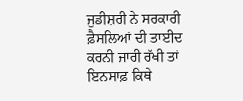ਜੁਡੀਸ਼ਰੀ ਨੇ ਸਰਕਾਰੀ ਫ਼ੈਸਲਿਆਂ ਦੀ ਤਾਈਦ ਕਰਨੀ ਜਾਰੀ ਰੱਖੀ ਤਾਂ ਇਨਸਾਫ਼ ਕਿਥੇ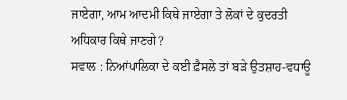ਜਾਏਗਾ, ਆਮ ਆਦਮੀ ਕਿਥੇ ਜਾਏਗਾ ਤੇ ਲੋਕਾਂ ਦੇ ਕੁਦਰਤੀ ਅਧਿਕਾਰ ਕਿਥੇ ਜਾਣਗੇ?
ਸਵਾਲ : ਨਿਆਂਪਾਲਿਕਾ ਦੇ ਕਈ ਫ਼ੈਸਲੇ ਤਾਂ ਬੜੇ ਉਤਸ਼ਾਹ-ਵਧਾਊ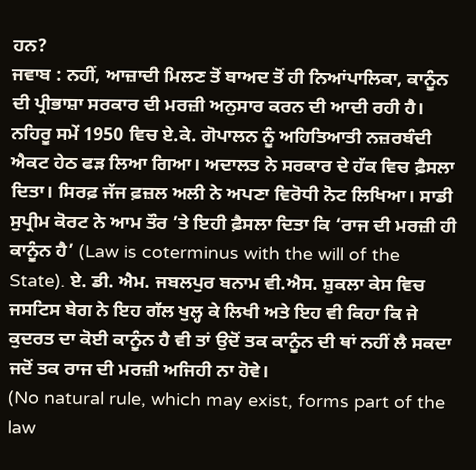ਹਨ?
ਜਵਾਬ : ਨਹੀਂ, ਆਜ਼ਾਦੀ ਮਿਲਣ ਤੋਂ ਬਾਅਦ ਤੋਂ ਹੀ ਨਿਆਂਪਾਲਿਕਾ, ਕਾਨੂੰਨ ਦੀ ਪ੍ਰੀਭਾਸ਼ਾ ਸਰਕਾਰ ਦੀ ਮਰਜ਼ੀ ਅਨੁਸਾਰ ਕਰਨ ਦੀ ਆਦੀ ਰਹੀ ਹੈ। ਨਹਿਰੂ ਸਮੇਂ 1950 ਵਿਚ ਏ.ਕੇ. ਗੋਪਾਲਨ ਨੂੰ ਅਹਿਤਿਆਤੀ ਨਜ਼ਰਬੰਦੀ ਐਕਟ ਹੇਠ ਫੜ ਲਿਆ ਗਿਆ। ਅਦਾਲਤ ਨੇ ਸਰਕਾਰ ਦੇ ਹੱਕ ਵਿਚ ਫ਼ੈਸਲਾ ਦਿਤਾ। ਸਿਰਫ਼ ਜੱਜ ਫ਼ਜ਼ਲ ਅਲੀ ਨੇ ਅਪਣਾ ਵਿਰੋਧੀ ਨੋਟ ਲਿਖਿਆ। ਸਾਡੀ ਸੁਪ੍ਰੀਮ ਕੋਰਟ ਨੇ ਆਮ ਤੌਰ ’ਤੇ ਇਹੀ ਫ਼ੈਸਲਾ ਦਿਤਾ ਕਿ ‘ਰਾਜ ਦੀ ਮਰਜ਼ੀ ਹੀ ਕਾਨੂੰਨ ਹੈ’ (Law is coterminus with the will of the State). ਏ. ਡੀ. ਐਮ. ਜਬਲਪੁਰ ਬਨਾਮ ਵੀ.ਐਸ. ਸ਼ੁਕਲਾ ਕੇਸ ਵਿਚ ਜਸਟਿਸ ਬੇਗ ਨੇ ਇਹ ਗੱਲ ਖੁਲ੍ਹ ਕੇ ਲਿਖੀ ਅਤੇ ਇਹ ਵੀ ਕਿਹਾ ਕਿ ਜੇ ਕੁਦਰਤ ਦਾ ਕੋਈ ਕਾਨੂੰਨ ਹੈ ਵੀ ਤਾਂ ਉਦੋਂ ਤਕ ਕਾਨੂੰਨ ਦੀ ਥਾਂ ਨਹੀਂ ਲੈ ਸਕਦਾ ਜਦੋਂ ਤਕ ਰਾਜ ਦੀ ਮਰਜ਼ੀ ਅਜਿਹੀ ਨਾ ਹੋਵੇ।
(No natural rule, which may exist, forms part of the law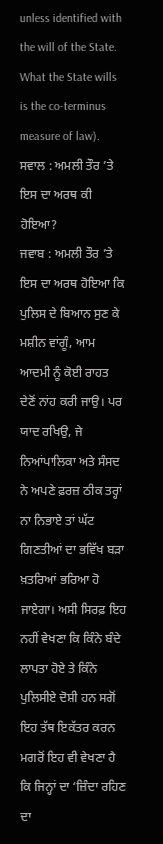unless identified with the will of the State. What the State wills is the co-terminus measure of law).
ਸਵਾਲ : ਅਮਲੀ ਤੌਰ ’ਤੇ ਇਸ ਦਾ ਅਰਥ ਕੀ ਹੋਇਆ?
ਜਵਾਬ : ਅਮਲੀ ਤੌਰ ’ਤੇ ਇਸ ਦਾ ਅਰਥ ਹੋਇਆ ਕਿ ਪੁਲਿਸ ਦੇ ਬਿਆਨ ਸੁਣ ਕੇ ਮਸ਼ੀਨ ਵਾਂਗੂੰ, ਆਮ ਆਦਮੀ ਨੂੰ ਕੋਈ ਰਾਹਤ ਦੇਣੋਂ ਨਾਂਹ ਕਰੀ ਜਾਉ। ਪਰ ਯਾਦ ਰਖਿਉ, ਜੇ ਨਿਆਂਪਾਲਿਕਾ ਅਤੇ ਸੰਸਦ ਨੇ ਅਪਣੇ ਫ਼ਰਜ਼ ਠੀਕ ਤਰ੍ਹਾਂ ਨਾ ਨਿਭਾਏ ਤਾਂ ਘੱਟ ਗਿਣਤੀਆਂ ਦਾ ਭਵਿੱਖ ਬੜਾ ਖ਼ਤਰਿਆਂ ਭਰਿਆ ਹੋ ਜਾਏਗਾ। ਅਸੀ ਸਿਰਫ਼ ਇਹ ਨਹੀਂ ਵੇਖਣਾ ਕਿ ਕਿੰਨੇ ਬੰਦੇ ਲਾਪਤਾ ਹੋਏ ਤੇ ਕਿੰਨੇ ਪੁਲਿਸੀਏ ਦੋਸ਼ੀ ਹਨ ਸਗੋਂ ਇਹ ਤੱਥ ਇਕੱਤਰ ਕਰਨ ਮਗਰੋਂ ਇਹ ਵੀ ਵੇਖਣਾ ਹੈ ਕਿ ਜਿਨ੍ਹਾਂ ਦਾ ‘ਜ਼ਿੰਦਾ ਰਹਿਣ ਦਾ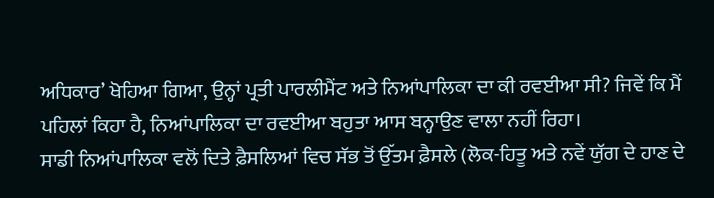ਅਧਿਕਾਰ’ ਖੋਹਿਆ ਗਿਆ, ਉਨ੍ਹਾਂ ਪ੍ਰਤੀ ਪਾਰਲੀਮੈਂਟ ਅਤੇ ਨਿਆਂਪਾਲਿਕਾ ਦਾ ਕੀ ਰਵਈਆ ਸੀ? ਜਿਵੇਂ ਕਿ ਮੈਂ ਪਹਿਲਾਂ ਕਿਹਾ ਹੈ, ਨਿਆਂਪਾਲਿਕਾ ਦਾ ਰਵਈਆ ਬਹੁਤਾ ਆਸ ਬਨ੍ਹਾਉਣ ਵਾਲਾ ਨਹੀਂ ਰਿਹਾ।
ਸਾਡੀ ਨਿਆਂਪਾਲਿਕਾ ਵਲੋਂ ਦਿਤੇ ਫ਼ੈਸਲਿਆਂ ਵਿਚ ਸੱਭ ਤੋਂ ਉੱਤਮ ਫ਼ੈਸਲੇ (ਲੋਕ-ਹਿਤੂ ਅਤੇ ਨਵੇਂ ਯੁੱਗ ਦੇ ਹਾਣ ਦੇ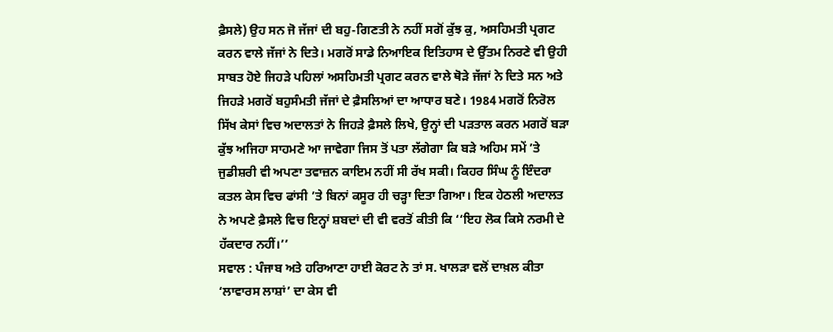ਫ਼ੈਸਲੇ) ਉਹ ਸਨ ਜੋ ਜੱਜਾਂ ਦੀ ਬਹੁ-ਗਿਣਤੀ ਨੇ ਨਹੀਂ ਸਗੋਂ ਕੁੱਝ ਕੁ, ਅਸਹਿਮਤੀ ਪ੍ਰਗਟ ਕਰਨ ਵਾਲੇ ਜੱਜਾਂ ਨੇ ਦਿਤੇ। ਮਗਰੋਂ ਸਾਡੇ ਨਿਆਇਕ ਇਤਿਹਾਸ ਦੇ ਉੱਤਮ ਨਿਰਣੇ ਵੀ ਉਹੀ ਸਾਬਤ ਹੋਏ ਜਿਹੜੇ ਪਹਿਲਾਂ ਅਸਹਿਮਤੀ ਪ੍ਰਗਟ ਕਰਨ ਵਾਲੇ ਥੋੜੇ ਜੱਜਾਂ ਨੇ ਦਿਤੇ ਸਨ ਅਤੇ ਜਿਹੜੇ ਮਗਰੋਂ ਬਹੁਸੰਮਤੀ ਜੱਜਾਂ ਦੇ ਫ਼ੈਸਲਿਆਂ ਦਾ ਆਧਾਰ ਬਣੇ। 1984 ਮਗਰੋਂ ਨਿਰੋਲ ਸਿੱਖ ਕੇਸਾਂ ਵਿਚ ਅਦਾਲਤਾਂ ਨੇ ਜਿਹੜੇ ਫ਼ੈਸਲੇ ਲਿਖੇ, ਉਨ੍ਹਾਂ ਦੀ ਪੜਤਾਲ ਕਰਨ ਮਗਰੋਂ ਬੜਾ ਕੁੱਝ ਅਜਿਹਾ ਸਾਹਮਣੇ ਆ ਜਾਵੇਗਾ ਜਿਸ ਤੋਂ ਪਤਾ ਲੱਗੇਗਾ ਕਿ ਬੜੇ ਅਹਿਮ ਸਮੇਂ ’ਤੇ ਜੁਡੀਸ਼ਰੀ ਵੀ ਅਪਣਾ ਤਵਾਜ਼ਨ ਕਾਇਮ ਨਹੀਂ ਸੀ ਰੱਖ ਸਕੀ। ਕਿਹਰ ਸਿੰਘ ਨੂੰ ਇੰਦਰਾ ਕਤਲ ਕੇਸ ਵਿਚ ਫਾਂਸੀ ’ਤੇ ਬਿਨਾਂ ਕਸੂਰ ਹੀ ਚੜ੍ਹਾ ਦਿਤਾ ਗਿਆ। ਇਕ ਹੇਠਲੀ ਅਦਾਲਤ ਨੇ ਅਪਣੇ ਫ਼ੈਸਲੇ ਵਿਚ ਇਨ੍ਹਾਂ ਸ਼ਬਦਾਂ ਦੀ ਵੀ ਵਰਤੋਂ ਕੀਤੀ ਕਿ ‘‘ਇਹ ਲੋਕ ਕਿਸੇ ਨਰਮੀ ਦੇ ਹੱਕਦਾਰ ਨਹੀਂ।’’
ਸਵਾਲ : ਪੰਜਾਬ ਅਤੇ ਹਰਿਆਣਾ ਹਾਈ ਕੋਰਟ ਨੇ ਤਾਂ ਸ. ਖਾਲੜਾ ਵਲੋਂ ਦਾਖ਼ਲ ਕੀਤਾ ‘ਲਾਵਾਰਸ ਲਾਸ਼ਾਂ’ ਦਾ ਕੇਸ ਵੀ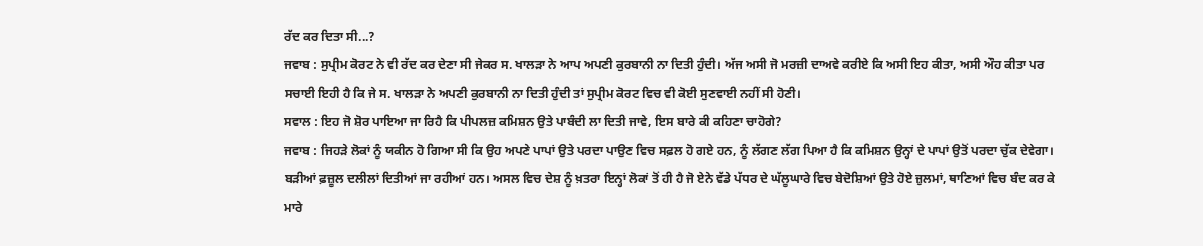ਰੱਦ ਕਰ ਦਿਤਾ ਸੀ...?
ਜਵਾਬ : ਸੁਪ੍ਰੀਮ ਕੋਰਟ ਨੇ ਵੀ ਰੱਦ ਕਰ ਦੇਣਾ ਸੀ ਜੇਕਰ ਸ. ਖਾਲੜਾ ਨੇ ਆਪ ਅਪਣੀ ਕੁਰਬਾਨੀ ਨਾ ਦਿਤੀ ਹੁੰਦੀ। ਅੱਜ ਅਸੀ ਜੋ ਮਰਜ਼ੀ ਦਾਅਵੇ ਕਰੀਏ ਕਿ ਅਸੀ ਇਹ ਕੀਤਾ, ਅਸੀ ਔਹ ਕੀਤਾ ਪਰ ਸਚਾਈ ਇਹੀ ਹੈ ਕਿ ਜੇ ਸ. ਖਾਲੜਾ ਨੇ ਅਪਣੀ ਕੁਰਬਾਨੀ ਨਾ ਦਿਤੀ ਹੁੰਦੀ ਤਾਂ ਸੁਪ੍ਰੀਮ ਕੋਰਟ ਵਿਚ ਵੀ ਕੋਈ ਸੁਣਵਾਈ ਨਹੀਂ ਸੀ ਹੋਣੀ।
ਸਵਾਲ : ਇਹ ਜੋ ਸ਼ੋਰ ਪਾਇਆ ਜਾ ਰਿਹੈ ਕਿ ਪੀਪਲਜ਼ ਕਮਿਸ਼ਨ ਉਤੇ ਪਾਬੰਦੀ ਲਾ ਦਿਤੀ ਜਾਵੇ, ਇਸ ਬਾਰੇ ਕੀ ਕਹਿਣਾ ਚਾਹੋਗੇ?
ਜਵਾਬ : ਜਿਹੜੇ ਲੋਕਾਂ ਨੂੰ ਯਕੀਨ ਹੋ ਗਿਆ ਸੀ ਕਿ ਉਹ ਅਪਣੇ ਪਾਪਾਂ ਉਤੇ ਪਰਦਾ ਪਾਉਣ ਵਿਚ ਸਫ਼ਲ ਹੋ ਗਏ ਹਨ, ਨੂੰ ਲੱਗਣ ਲੱਗ ਪਿਆ ਹੈ ਕਿ ਕਮਿਸ਼ਨ ਉਨ੍ਹਾਂ ਦੇ ਪਾਪਾਂ ਉਤੋਂ ਪਰਦਾ ਚੁੱਕ ਦੇਵੇਗਾ। ਬੜੀਆਂ ਫ਼ਜ਼ੂਲ ਦਲੀਲਾਂ ਦਿਤੀਆਂ ਜਾ ਰਹੀਆਂ ਹਨ। ਅਸਲ ਵਿਚ ਦੇਸ਼ ਨੂੰ ਖ਼ਤਰਾ ਇਨ੍ਹਾਂ ਲੋਕਾਂ ਤੋਂ ਹੀ ਹੈ ਜੋ ਏਨੇ ਵੱਡੇ ਪੱਧਰ ਦੇ ਘੱਲੂਘਾਰੇ ਵਿਚ ਬੇਦੋਸ਼ਿਆਂ ਉਤੇ ਹੋਏ ਜ਼ੁਲਮਾਂ, ਥਾਣਿਆਂ ਵਿਚ ਬੰਦ ਕਰ ਕੇ ਮਾਰੇ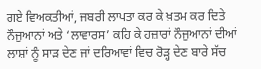ਗਏ ਵਿਅਕਤੀਆਂ, ਜਬਰੀ ਲਾਪਤਾ ਕਰ ਕੇ ਖ਼ਤਮ ਕਰ ਦਿਤੇ ਨੌਜੁਆਨਾਂ ਅਤੇ ‘ਲਾਵਾਰਸ’ ਕਹਿ ਕੇ ਹਜ਼ਾਰਾਂ ਨੌਜੁਆਨਾਂ ਦੀਆਂ ਲਾਸ਼ਾਂ ਨੂੰ ਸਾੜ ਦੇਣ ਜਾਂ ਦਰਿਆਵਾਂ ਵਿਚ ਰੋੜ੍ਹ ਦੇਣ ਬਾਰੇ ਸੱਚ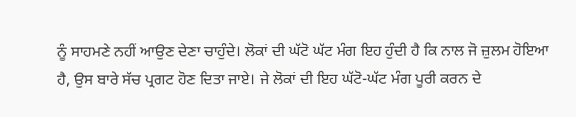ਨੂੰ ਸਾਹਮਣੇ ਨਹੀਂ ਆਉਣ ਦੇਣਾ ਚਾਹੁੰਦੇ। ਲੋਕਾਂ ਦੀ ਘੱਟੋ ਘੱਟ ਮੰਗ ਇਹ ਹੁੰਦੀ ਹੈ ਕਿ ਨਾਲ ਜੋ ਜ਼ੁਲਮ ਹੋਇਆ ਹੈ, ਉਸ ਬਾਰੇ ਸੱਚ ਪ੍ਰਗਟ ਹੋਣ ਦਿਤਾ ਜਾਏ। ਜੇ ਲੋਕਾਂ ਦੀ ਇਹ ਘੱਟੋ-ਘੱਟ ਮੰਗ ਪੂਰੀ ਕਰਨ ਦੇ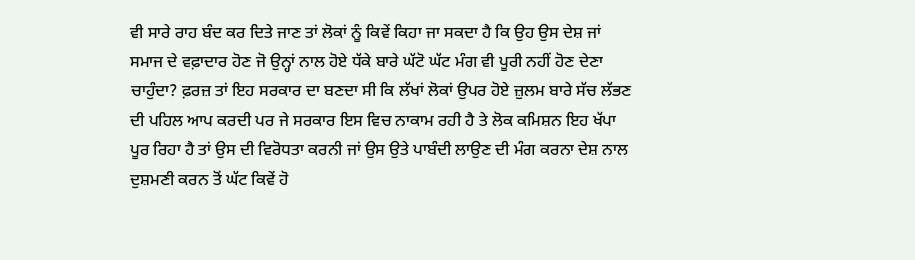ਵੀ ਸਾਰੇ ਰਾਹ ਬੰਦ ਕਰ ਦਿਤੇ ਜਾਣ ਤਾਂ ਲੋਕਾਂ ਨੂੰ ਕਿਵੇਂ ਕਿਹਾ ਜਾ ਸਕਦਾ ਹੈ ਕਿ ਉਹ ਉਸ ਦੇਸ਼ ਜਾਂ ਸਮਾਜ ਦੇ ਵਫ਼ਾਦਾਰ ਹੋਣ ਜੋ ਉਨ੍ਹਾਂ ਨਾਲ ਹੋਏ ਧੱਕੇ ਬਾਰੇ ਘੱਟੋ ਘੱਟ ਮੰਗ ਵੀ ਪੂਰੀ ਨਹੀਂ ਹੋਣ ਦੇਣਾ ਚਾਹੁੰਦਾ? ਫ਼ਰਜ਼ ਤਾਂ ਇਹ ਸਰਕਾਰ ਦਾ ਬਣਦਾ ਸੀ ਕਿ ਲੱਖਾਂ ਲੋਕਾਂ ਉਪਰ ਹੋਏ ਜ਼ੁਲਮ ਬਾਰੇ ਸੱਚ ਲੱਭਣ ਦੀ ਪਹਿਲ ਆਪ ਕਰਦੀ ਪਰ ਜੇ ਸਰਕਾਰ ਇਸ ਵਿਚ ਨਾਕਾਮ ਰਹੀ ਹੈ ਤੇ ਲੋਕ ਕਮਿਸ਼ਨ ਇਹ ਖੱਪਾ ਪੂਰ ਰਿਹਾ ਹੈ ਤਾਂ ਉਸ ਦੀ ਵਿਰੋਧਤਾ ਕਰਨੀ ਜਾਂ ਉਸ ਉਤੇ ਪਾਬੰਦੀ ਲਾਉਣ ਦੀ ਮੰਗ ਕਰਨਾ ਦੇਸ਼ ਨਾਲ ਦੁਸ਼ਮਣੀ ਕਰਨ ਤੋਂ ਘੱਟ ਕਿਵੇਂ ਹੋ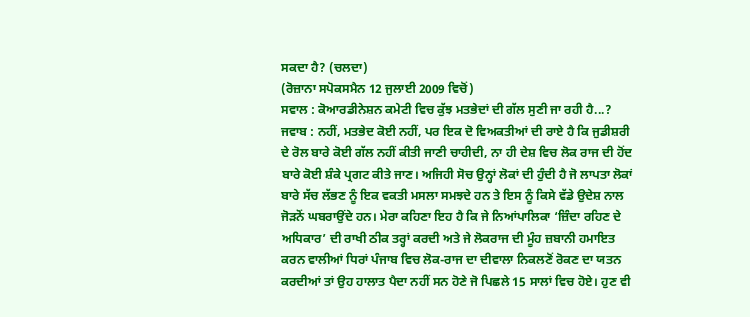ਸਕਦਾ ਹੈ? (ਚਲਦਾ)
(ਰੋਜ਼ਾਨਾ ਸਪੋਕਸਮੈਨ 12 ਜੁਲਾਈ 2009 ਵਿਚੋਂ)
ਸਵਾਲ : ਕੋਆਰਡੀਨੇਸ਼ਨ ਕਮੇਟੀ ਵਿਚ ਕੁੱਝ ਮਤਭੇਦਾਂ ਦੀ ਗੱਲ ਸੁਣੀ ਜਾ ਰਹੀ ਹੈ...?
ਜਵਾਬ : ਨਹੀਂ, ਮਤਭੇਦ ਕੋਈ ਨਹੀਂ, ਪਰ ਇਕ ਦੋ ਵਿਅਕਤੀਆਂ ਦੀ ਰਾਏ ਹੈ ਕਿ ਜੁਡੀਸ਼ਰੀ ਦੇ ਰੋਲ ਬਾਰੇ ਕੋਈ ਗੱਲ ਨਹੀਂ ਕੀਤੀ ਜਾਣੀ ਚਾਹੀਦੀ, ਨਾ ਹੀ ਦੇਸ਼ ਵਿਚ ਲੋਕ ਰਾਜ ਦੀ ਹੋਂਦ ਬਾਰੇ ਕੋਈ ਸ਼ੰਕੇ ਪ੍ਰਗਟ ਕੀਤੇ ਜਾਣ। ਅਜਿਹੀ ਸੋਚ ਉਨ੍ਹਾਂ ਲੋਕਾਂ ਦੀ ਹੁੰਦੀ ਹੈ ਜੋ ਲਾਪਤਾ ਲੋਕਾਂ ਬਾਰੇ ਸੱਚ ਲੱਭਣ ਨੂੰ ਇਕ ਵਕਤੀ ਮਸਲਾ ਸਮਝਦੇ ਹਨ ਤੇ ਇਸ ਨੂੰ ਕਿਸੇ ਵੱਡੇ ਉਦੇਸ਼ ਨਾਲ ਜੋੜਨੋਂ ਘਬਰਾਉਂਦੇ ਹਨ। ਮੇਰਾ ਕਹਿਣਾ ਇਹ ਹੈ ਕਿ ਜੇ ਨਿਆਂਪਾਲਿਕਾ ‘ਜ਼ਿੰਦਾ ਰਹਿਣ ਦੇ ਅਧਿਕਾਰ’ ਦੀ ਰਾਖੀ ਠੀਕ ਤਰ੍ਹਾਂ ਕਰਦੀ ਅਤੇ ਜੇ ਲੋਕਰਾਜ ਦੀ ਮੂੰਹ ਜ਼ਬਾਨੀ ਹਮਾਇਤ ਕਰਨ ਵਾਲੀਆਂ ਧਿਰਾਂ ਪੰਜਾਬ ਵਿਚ ਲੋਕ-ਰਾਜ ਦਾ ਦੀਵਾਲਾ ਨਿਕਲਣੋਂ ਰੋਕਣ ਦਾ ਯਤਨ ਕਰਦੀਆਂ ਤਾਂ ਉਹ ਹਾਲਾਤ ਪੈਦਾ ਨਹੀਂ ਸਨ ਹੋਣੇ ਜੋ ਪਿਛਲੇ 15 ਸਾਲਾਂ ਵਿਚ ਹੋਏ। ਹੁਣ ਵੀ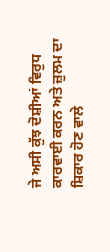ਜੇ ਅਸੀ ਕੁੱਝ ਦੋਸ਼ੀਆਂ ਵਿਰੁਧ ਕਾਰਵਾਈ ਕਰਨ ਅਤੇ ਜ਼ੁਲਮ ਦਾ ਸ਼ਿਕਾਰ ਹੋਣ ਵਾਲੇ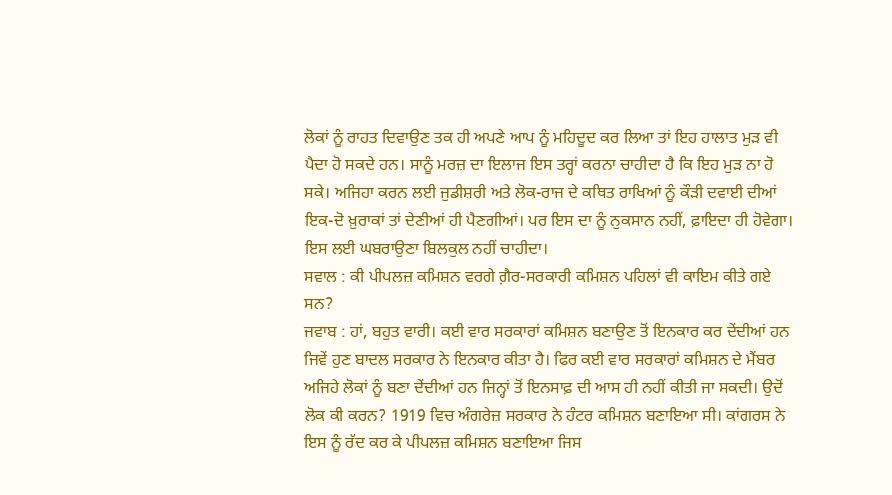ਲੋਕਾਂ ਨੂੰ ਰਾਹਤ ਦਿਵਾਉਣ ਤਕ ਹੀ ਅਪਣੇ ਆਪ ਨੂੰ ਮਹਿਦੂਦ ਕਰ ਲਿਆ ਤਾਂ ਇਹ ਹਾਲਾਤ ਮੁੜ ਵੀ ਪੈਦਾ ਹੋ ਸਕਦੇ ਹਨ। ਸਾਨੂੰ ਮਰਜ਼ ਦਾ ਇਲਾਜ ਇਸ ਤਰ੍ਹਾਂ ਕਰਨਾ ਚਾਹੀਦਾ ਹੈ ਕਿ ਇਹ ਮੁੜ ਨਾ ਹੋ ਸਕੇ। ਅਜਿਹਾ ਕਰਨ ਲਈ ਜੁਡੀਸ਼ਰੀ ਅਤੇ ਲੋਕ-ਰਾਜ ਦੇ ਕਥਿਤ ਰਾਖਿਆਂ ਨੂੰ ਕੌੜੀ ਦਵਾਈ ਦੀਆਂ ਇਕ-ਦੋ ਖ਼ੁਰਾਕਾਂ ਤਾਂ ਦੇਣੀਆਂ ਹੀ ਪੈਣਗੀਆਂ। ਪਰ ਇਸ ਦਾ ਨੂੰ ਨੁਕਸਾਨ ਨਹੀਂ, ਫ਼ਾਇਦਾ ਹੀ ਹੋਵੇਗਾ। ਇਸ ਲਈ ਘਬਰਾਉਣਾ ਬਿਲਕੁਲ ਨਹੀਂ ਚਾਹੀਦਾ।
ਸਵਾਲ : ਕੀ ਪੀਪਲਜ਼ ਕਮਿਸ਼ਨ ਵਰਗੇ ਗ਼ੈਰ-ਸਰਕਾਰੀ ਕਮਿਸ਼ਨ ਪਹਿਲਾਂ ਵੀ ਕਾਇਮ ਕੀਤੇ ਗਏ ਸਨ?
ਜਵਾਬ : ਹਾਂ, ਬਹੁਤ ਵਾਰੀ। ਕਈ ਵਾਰ ਸਰਕਾਰਾਂ ਕਮਿਸ਼ਨ ਬਣਾਉਣ ਤੋਂ ਇਨਕਾਰ ਕਰ ਦੇਂਦੀਆਂ ਹਨ ਜਿਵੇਂ ਹੁਣ ਬਾਦਲ ਸਰਕਾਰ ਨੇ ਇਨਕਾਰ ਕੀਤਾ ਹੈ। ਫਿਰ ਕਈ ਵਾਰ ਸਰਕਾਰਾਂ ਕਮਿਸ਼ਨ ਦੇ ਮੈਂਬਰ ਅਜਿਹੇ ਲੋਕਾਂ ਨੂੰ ਬਣਾ ਦੇਂਦੀਆਂ ਹਨ ਜਿਨ੍ਹਾਂ ਤੋਂ ਇਨਸਾਫ਼ ਦੀ ਆਸ ਹੀ ਨਹੀਂ ਕੀਤੀ ਜਾ ਸਕਦੀ। ਉਦੋਂ ਲੋਕ ਕੀ ਕਰਨ? 1919 ਵਿਚ ਅੰਗਰੇਜ਼ ਸਰਕਾਰ ਨੇ ਹੰਟਰ ਕਮਿਸ਼ਨ ਬਣਾਇਆ ਸੀ। ਕਾਂਗਰਸ ਨੇ ਇਸ ਨੂੰ ਰੱਦ ਕਰ ਕੇ ਪੀਪਲਜ਼ ਕਮਿਸ਼ਨ ਬਣਾਇਆ ਜਿਸ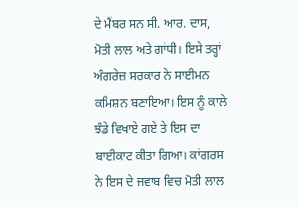ਦੇ ਮੈਂਬਰ ਸਨ ਸੀ. ਆਰ. ਦਾਸ, ਮੋਤੀ ਲਾਲ ਅਤੇ ਗਾਂਧੀ। ਇਸੇ ਤਰ੍ਹਾਂ ਅੰਗਰੇਜ਼ ਸਰਕਾਰ ਨੇ ਸਾਈਮਨ ਕਮਿਸ਼ਨ ਬਣਾਇਆ। ਇਸ ਨੂੰ ਕਾਲੇ ਝੰਡੇ ਵਿਖਾਏ ਗਏ ਤੇ ਇਸ ਦਾ ਬਾਈਕਾਟ ਕੀਤਾ ਗਿਆ। ਕਾਂਗਰਸ ਨੇ ਇਸ ਦੇ ਜਵਾਬ ਵਿਚ ਮੋਤੀ ਲਾਲ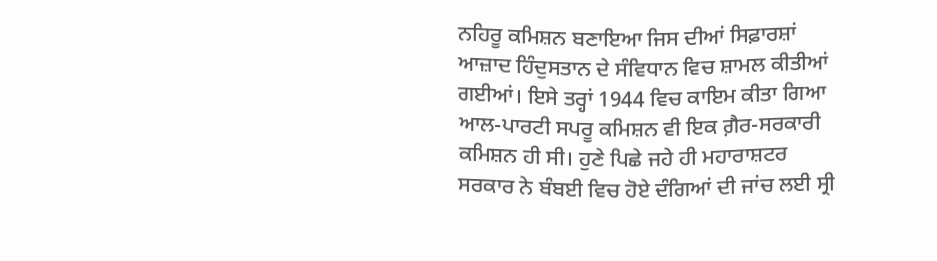ਨਹਿਰੂ ਕਮਿਸ਼ਨ ਬਣਾਇਆ ਜਿਸ ਦੀਆਂ ਸਿਫ਼ਾਰਸ਼ਾਂ ਆਜ਼ਾਦ ਹਿੰਦੁਸਤਾਨ ਦੇ ਸੰਵਿਧਾਨ ਵਿਚ ਸ਼ਾਮਲ ਕੀਤੀਆਂ ਗਈਆਂ। ਇਸੇ ਤਰ੍ਹਾਂ 1944 ਵਿਚ ਕਾਇਮ ਕੀਤਾ ਗਿਆ ਆਲ-ਪਾਰਟੀ ਸਪਰੂ ਕਮਿਸ਼ਨ ਵੀ ਇਕ ਗ਼ੈਰ-ਸਰਕਾਰੀ ਕਮਿਸ਼ਨ ਹੀ ਸੀ। ਹੁਣੇ ਪਿਛੇ ਜਹੇ ਹੀ ਮਹਾਰਾਸ਼ਟਰ ਸਰਕਾਰ ਨੇ ਬੰਬਈ ਵਿਚ ਹੋਏ ਦੰਗਿਆਂ ਦੀ ਜਾਂਚ ਲਈ ਸ੍ਰੀ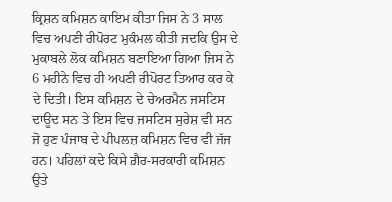ਕ੍ਰਿਸ਼ਨ ਕਮਿਸ਼ਨ ਕਾਇਮ ਕੀਤਾ ਜਿਸ ਨੇ 3 ਸਾਲ ਵਿਚ ਅਪਣੀ ਰੀਪੋਰਟ ਮੁਕੰਮਲ ਕੀਤੀ ਜਦਕਿ ਉਸ ਦੇ ਮੁਕਾਬਲੇ ਲੋਕ ਕਮਿਸ਼ਨ ਬਣਾਇਆ ਗਿਆ ਜਿਸ ਨੇ 6 ਮਹੀਨੇ ਵਿਚ ਹੀ ਅਪਣੀ ਰੀਪੋਰਟ ਤਿਆਰ ਕਰ ਕੇ ਦੇ ਦਿਤੀ। ਇਸ ਕਮਿਸ਼ਨ ਦੇ ਚੇਅਰਮੈਨ ਜਸਟਿਸ ਦਾਊਦ ਸਨ ਤੇ ਇਸ ਵਿਚ ਜਸਟਿਸ ਸੁਰੇਸ਼ ਵੀ ਸਨ ਜੋ ਹੁਣ ਪੰਜਾਬ ਦੇ ਪੀਪਲਜ਼ ਕਮਿਸ਼ਨ ਵਿਚ ਵੀ ਜੱਜ ਹਨ। ਪਹਿਲਾਂ ਕਦੇ ਕਿਸੇ ਗ਼ੈਰ-ਸਰਕਾਰੀ ਕਮਿਸ਼ਨ ਉਤੇ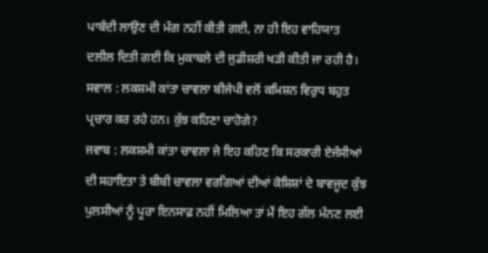ਪਾਬੰਦੀ ਲਾਉਣ ਦੀ ਮੰਗ ਨਹੀਂ ਕੀਤੀ ਗਈ, ਨਾ ਹੀ ਇਹ ਵਾਹਿਯਾਤ ਦਲੀਲ ਦਿਤੀ ਗਈ ਕਿ ਮੁਕਾਬਲੇ ਦੀ ਜੁਡੀਸ਼ਰੀ ਖੜੀ ਕੀਤੀ ਜਾ ਰਹੀ ਹੈ।
ਸਵਾਲ : ਲਕਸ਼ਮੀ ਕਾਂਤਾ ਚਾਵਲਾ ਬੀਜੇਪੀ ਵਲੋਂ ਕਮਿਸ਼ਨ ਵਿਰੁਧ ਬਹੁਤ ਪ੍ਰਚਾਰ ਕਰ ਰਹੇ ਹਨ। ਕੁੱਝ ਕਹਿਣਾ ਚਾਹੋਗੇ?
ਜਵਾਬ : ਲਕਸ਼ਮੀ ਕਾਂਤਾ ਚਾਵਲਾ ਜੇ ਇਹ ਕਹਿਣ ਕਿ ਸਰਕਾਰੀ ਏਜੰਸੀਆਂ ਦੀ ਸਹਾਇਤਾ ਤੇ ਬੀਬੀ ਚਾਵਲਾ ਵਰਗਿਆਂ ਦੀਆਂ ਕੋਸ਼ਿਸ਼ਾਂ ਦੇ ਬਾਵਜੂਦ ਕੁੱਝ ਪੁਲਸੀਆਂ ਨੂੰ ਪੂਰਾ ਇਨਸਾਫ਼ ਨਹੀਂ ਮਿਲਿਆ ਤਾਂ ਮੈਂ ਇਹ ਗੱਲ ਮੰਨਣ ਲਈ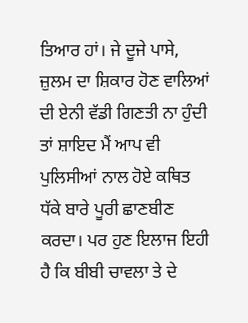ਤਿਆਰ ਹਾਂ। ਜੇ ਦੂਜੇ ਪਾਸੇ, ਜ਼ੁਲਮ ਦਾ ਸ਼ਿਕਾਰ ਹੋਣ ਵਾਲਿਆਂ ਦੀ ਏਨੀ ਵੱਡੀ ਗਿਣਤੀ ਨਾ ਹੁੰਦੀ ਤਾਂ ਸ਼ਾਇਦ ਮੈਂ ਆਪ ਵੀ ਪੁਲਿਸੀਆਂ ਨਾਲ ਹੋਏ ਕਥਿਤ ਧੱਕੇ ਬਾਰੇ ਪੂਰੀ ਛਾਣਬੀਣ ਕਰਦਾ। ਪਰ ਹੁਣ ਇਲਾਜ ਇਹੀ ਹੈ ਕਿ ਬੀਬੀ ਚਾਵਲਾ ਤੇ ਦੇ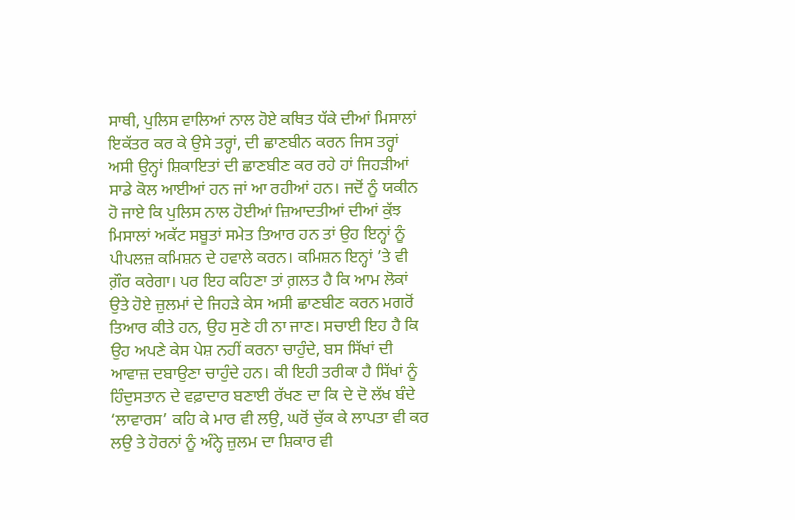ਸਾਥੀ, ਪੁਲਿਸ ਵਾਲਿਆਂ ਨਾਲ ਹੋਏ ਕਥਿਤ ਧੱਕੇ ਦੀਆਂ ਮਿਸਾਲਾਂ ਇਕੱਤਰ ਕਰ ਕੇ ਉਸੇ ਤਰ੍ਹਾਂ, ਦੀ ਛਾਣਬੀਨ ਕਰਨ ਜਿਸ ਤਰ੍ਹਾਂ ਅਸੀ ਉਨ੍ਹਾਂ ਸ਼ਿਕਾਇਤਾਂ ਦੀ ਛਾਣਬੀਣ ਕਰ ਰਹੇ ਹਾਂ ਜਿਹੜੀਆਂ ਸਾਡੇ ਕੋਲ ਆਈਆਂ ਹਨ ਜਾਂ ਆ ਰਹੀਆਂ ਹਨ। ਜਦੋਂ ਨੂੰ ਯਕੀਨ ਹੋ ਜਾਏ ਕਿ ਪੁਲਿਸ ਨਾਲ ਹੋਈਆਂ ਜ਼ਿਆਦਤੀਆਂ ਦੀਆਂ ਕੁੱਝ ਮਿਸਾਲਾਂ ਅਕੱਟ ਸਬੂਤਾਂ ਸਮੇਤ ਤਿਆਰ ਹਨ ਤਾਂ ਉਹ ਇਨ੍ਹਾਂ ਨੂੰ ਪੀਪਲਜ਼ ਕਮਿਸ਼ਨ ਦੇ ਹਵਾਲੇ ਕਰਨ। ਕਮਿਸ਼ਨ ਇਨ੍ਹਾਂ ’ਤੇ ਵੀ ਗ਼ੌਰ ਕਰੇਗਾ। ਪਰ ਇਹ ਕਹਿਣਾ ਤਾਂ ਗ਼ਲਤ ਹੈ ਕਿ ਆਮ ਲੋਕਾਂ ਉਤੇ ਹੋਏ ਜ਼ੁਲਮਾਂ ਦੇ ਜਿਹੜੇ ਕੇਸ ਅਸੀ ਛਾਣਬੀਣ ਕਰਨ ਮਗਰੋਂ ਤਿਆਰ ਕੀਤੇ ਹਨ, ਉਹ ਸੁਣੇ ਹੀ ਨਾ ਜਾਣ। ਸਚਾਈ ਇਹ ਹੈ ਕਿ ਉਹ ਅਪਣੇ ਕੇਸ ਪੇਸ਼ ਨਹੀਂ ਕਰਨਾ ਚਾਹੁੰਦੇ, ਬਸ ਸਿੱਖਾਂ ਦੀ ਆਵਾਜ਼ ਦਬਾਉਣਾ ਚਾਹੁੰਦੇ ਹਨ। ਕੀ ਇਹੀ ਤਰੀਕਾ ਹੈ ਸਿੱਖਾਂ ਨੂੰ ਹਿੰਦੁਸਤਾਨ ਦੇ ਵਫ਼ਾਦਾਰ ਬਣਾਈ ਰੱਖਣ ਦਾ ਕਿ ਦੇ ਦੋ ਲੱਖ ਬੰਦੇ ‘ਲਾਵਾਰਸ’ ਕਹਿ ਕੇ ਮਾਰ ਵੀ ਲਉ, ਘਰੋਂ ਚੁੱਕ ਕੇ ਲਾਪਤਾ ਵੀ ਕਰ ਲਉ ਤੇ ਹੋਰਨਾਂ ਨੂੰ ਅੰਨ੍ਹੇ ਜ਼ੁਲਮ ਦਾ ਸ਼ਿਕਾਰ ਵੀ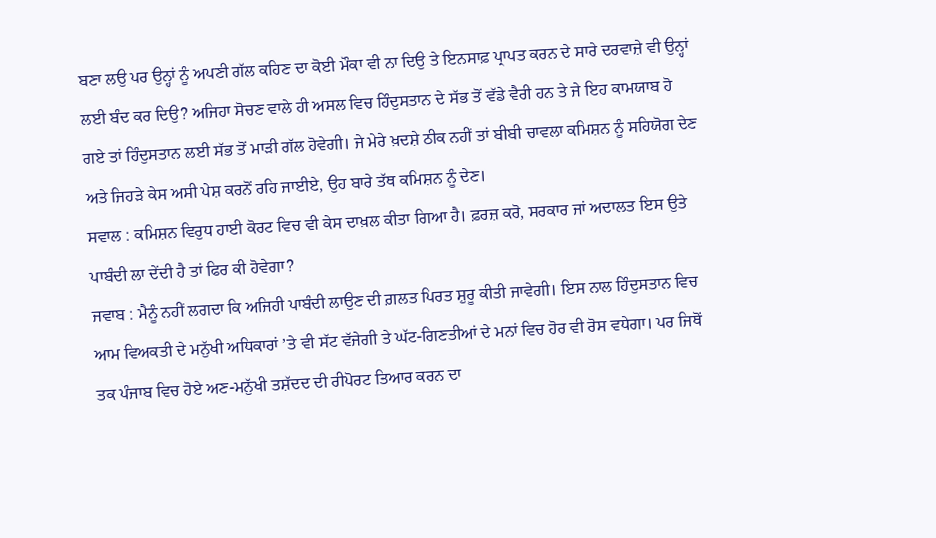ਬਣਾ ਲਉ ਪਰ ਉਨ੍ਹਾਂ ਨੂੰ ਅਪਣੀ ਗੱਲ ਕਹਿਣ ਦਾ ਕੋਈ ਮੌਕਾ ਵੀ ਨਾ ਦਿਉ ਤੇ ਇਨਸਾਫ਼ ਪ੍ਰਾਪਤ ਕਰਨ ਦੇ ਸਾਰੇ ਦਰਵਾਜ਼ੇ ਵੀ ਉਨ੍ਹਾਂ ਲਈ ਬੰਦ ਕਰ ਦਿਉ? ਅਜਿਹਾ ਸੋਚਣ ਵਾਲੇ ਹੀ ਅਸਲ ਵਿਚ ਹਿੰਦੁਸਤਾਨ ਦੇ ਸੱਭ ਤੋਂ ਵੱਡੇ ਵੈਰੀ ਹਨ ਤੇ ਜੇ ਇਹ ਕਾਮਯਾਬ ਹੋ ਗਏ ਤਾਂ ਹਿੰਦੁਸਤਾਨ ਲਈ ਸੱਭ ਤੋਂ ਮਾੜੀ ਗੱਲ ਹੋਵੇਗੀ। ਜੇ ਮੇਰੇ ਖ਼ਦਸ਼ੇ ਠੀਕ ਨਹੀਂ ਤਾਂ ਬੀਬੀ ਚਾਵਲਾ ਕਮਿਸ਼ਨ ਨੂੰ ਸਹਿਯੋਗ ਦੇਣ ਅਤੇ ਜਿਹੜੇ ਕੇਸ ਅਸੀ ਪੇਸ਼ ਕਰਨੋਂ ਰਹਿ ਜਾਈਏ, ਉਹ ਬਾਰੇ ਤੱਥ ਕਮਿਸ਼ਨ ਨੂੰ ਦੇਣ।
ਸਵਾਲ : ਕਮਿਸ਼ਨ ਵਿਰੁਧ ਹਾਈ ਕੋਰਟ ਵਿਚ ਵੀ ਕੇਸ ਦਾਖ਼ਲ ਕੀਤਾ ਗਿਆ ਹੈ। ਫ਼ਰਜ਼ ਕਰੋ, ਸਰਕਾਰ ਜਾਂ ਅਦਾਲਤ ਇਸ ਉਤੇ ਪਾਬੰਦੀ ਲਾ ਦੇਂਦੀ ਹੈ ਤਾਂ ਫਿਰ ਕੀ ਹੋਵੇਗਾ?
ਜਵਾਬ : ਮੈਨੂੰ ਨਹੀਂ ਲਗਦਾ ਕਿ ਅਜਿਹੀ ਪਾਬੰਦੀ ਲਾਉਣ ਦੀ ਗ਼ਲਤ ਪਿਰਤ ਸ਼ੁਰੂ ਕੀਤੀ ਜਾਵੇਗੀ। ਇਸ ਨਾਲ ਹਿੰਦੁਸਤਾਨ ਵਿਚ ਆਮ ਵਿਅਕਤੀ ਦੇ ਮਨੁੱਖੀ ਅਧਿਕਾਰਾਂ ’ਤੇ ਵੀ ਸੱਟ ਵੱਜੇਗੀ ਤੇ ਘੱਟ-ਗਿਣਤੀਆਂ ਦੇ ਮਨਾਂ ਵਿਚ ਹੋਰ ਵੀ ਰੋਸ ਵਧੇਗਾ। ਪਰ ਜਿਥੋਂ ਤਕ ਪੰਜਾਬ ਵਿਚ ਹੋਏ ਅਣ-ਮਨੁੱਖੀ ਤਸ਼ੱਦਦ ਦੀ ਰੀਪੋਰਟ ਤਿਆਰ ਕਰਨ ਦਾ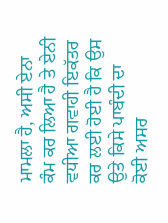ਮਾਮਲਾ ਹੈ, ਅਸੀ ਏਨਾ ਕੰਮ ਕਰ ਲਿਆ ਹੈ ਤੇ ਏਨੀ ਵਧੀਆ ਗਵਾਹੀ ਇਕੱਤਰ ਕਰ ਲਈ ਹੋਈ ਹੈ ਕਿ ਉਸ ਉਤੇ ਕਿਸੇ ਪਾਬੰਦੀ ਦਾ ਕੋਈ ਅਸਰ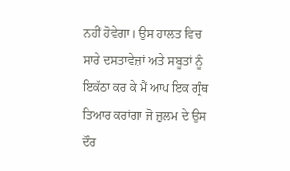ਨਹੀਂ ਹੋਵੇਗਾ। ਉਸ ਹਾਲਤ ਵਿਚ ਸਾਰੇ ਦਸਤਾਵੇਜ਼ਾਂ ਅਤੇ ਸਬੂਤਾਂ ਨੂੰ ਇਕੱਠਾ ਕਰ ਕੇ ਮੈਂ ਆਪ ਇਕ ਗ੍ਰੰਥ ਤਿਆਰ ਕਰਾਂਗਾ ਜੋ ਜ਼ੁਲਮ ਦੇ ਉਸ ਦੌਰ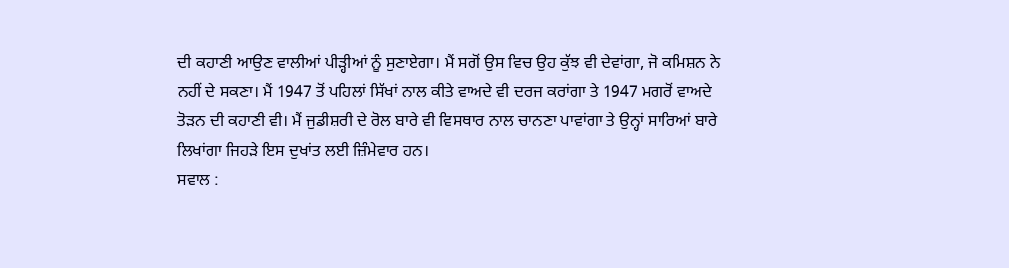ਦੀ ਕਹਾਣੀ ਆਉਣ ਵਾਲੀਆਂ ਪੀੜ੍ਹੀਆਂ ਨੂੰ ਸੁਣਾਏਗਾ। ਮੈਂ ਸਗੋਂ ਉਸ ਵਿਚ ਉਹ ਕੁੱਝ ਵੀ ਦੇਵਾਂਗਾ, ਜੋ ਕਮਿਸ਼ਨ ਨੇ ਨਹੀਂ ਦੇ ਸਕਣਾ। ਮੈਂ 1947 ਤੋਂ ਪਹਿਲਾਂ ਸਿੱਖਾਂ ਨਾਲ ਕੀਤੇ ਵਾਅਦੇ ਵੀ ਦਰਜ ਕਰਾਂਗਾ ਤੇ 1947 ਮਗਰੋਂ ਵਾਅਦੇ ਤੋੜਨ ਦੀ ਕਹਾਣੀ ਵੀ। ਮੈਂ ਜੁਡੀਸ਼ਰੀ ਦੇ ਰੋਲ ਬਾਰੇ ਵੀ ਵਿਸਥਾਰ ਨਾਲ ਚਾਨਣਾ ਪਾਵਾਂਗਾ ਤੇ ਉਨ੍ਹਾਂ ਸਾਰਿਆਂ ਬਾਰੇ ਲਿਖਾਂਗਾ ਜਿਹੜੇ ਇਸ ਦੁਖਾਂਤ ਲਈ ਜ਼ਿੰਮੇਵਾਰ ਹਨ।
ਸਵਾਲ :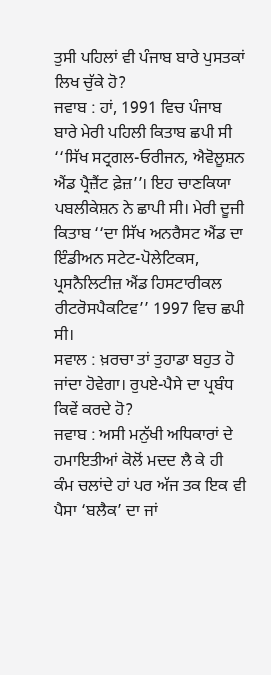ਤੁਸੀ ਪਹਿਲਾਂ ਵੀ ਪੰਜਾਬ ਬਾਰੇ ਪੁਸਤਕਾਂ ਲਿਖ ਚੁੱਕੇ ਹੋ?
ਜਵਾਬ : ਹਾਂ, 1991 ਵਿਚ ਪੰਜਾਬ ਬਾਰੇ ਮੇਰੀ ਪਹਿਲੀ ਕਿਤਾਬ ਛਪੀ ਸੀ ‘‘ਸਿੱਖ ਸਟ੍ਰਗਲ-ਓਰੀਜਨ, ਐਵੋਲੂਸ਼ਨ ਐਂਡ ਪ੍ਰੈਜ਼ੈਂਟ ਫ਼ੇਜ਼’’। ਇਹ ਚਾਣਕਿਯਾ ਪਬਲੀਕੇਸ਼ਨ ਨੇ ਛਾਪੀ ਸੀ। ਮੇਰੀ ਦੂਜੀ ਕਿਤਾਬ ‘‘ਦਾ ਸਿੱਖ ਅਨਰੈਸਟ ਐਂਡ ਦਾ ਇੰਡੀਅਨ ਸਟੇਟ-ਪੋਲੇਟਿਕਸ, ਪ੍ਰਸਨੈਲਿਟੀਜ਼ ਐਂਡ ਹਿਸਟਾਰੀਕਲ ਰੀਟਰੋਸਪੈਕਟਿਵ’’ 1997 ਵਿਚ ਛਪੀ ਸੀ।
ਸਵਾਲ : ਖ਼ਰਚਾ ਤਾਂ ਤੁਹਾਡਾ ਬਹੁਤ ਹੋ ਜਾਂਦਾ ਹੋਵੇਗਾ। ਰੁਪਏ-ਪੈਸੇ ਦਾ ਪ੍ਰਬੰਧ ਕਿਵੇਂ ਕਰਦੇ ਹੋ?
ਜਵਾਬ : ਅਸੀ ਮਨੁੱਖੀ ਅਧਿਕਾਰਾਂ ਦੇ ਹਮਾਇਤੀਆਂ ਕੋਲੋਂ ਮਦਦ ਲੈ ਕੇ ਹੀ ਕੰਮ ਚਲਾਂਦੇ ਹਾਂ ਪਰ ਅੱਜ ਤਕ ਇਕ ਵੀ ਪੈਸਾ ‘ਬਲੈਕ’ ਦਾ ਜਾਂ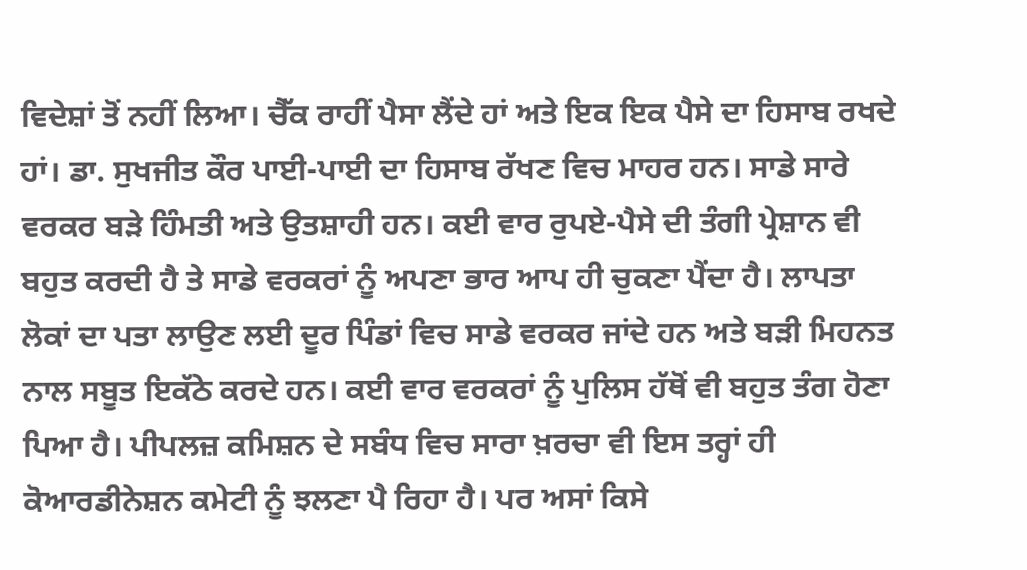ਵਿਦੇਸ਼ਾਂ ਤੋਂ ਨਹੀਂ ਲਿਆ। ਚੈੱਕ ਰਾਹੀਂ ਪੈਸਾ ਲੈਂਦੇ ਹਾਂ ਅਤੇ ਇਕ ਇਕ ਪੈਸੇ ਦਾ ਹਿਸਾਬ ਰਖਦੇ ਹਾਂ। ਡਾ. ਸੁਖਜੀਤ ਕੌਰ ਪਾਈ-ਪਾਈ ਦਾ ਹਿਸਾਬ ਰੱਖਣ ਵਿਚ ਮਾਹਰ ਹਨ। ਸਾਡੇ ਸਾਰੇ ਵਰਕਰ ਬੜੇ ਹਿੰਮਤੀ ਅਤੇ ਉਤਸ਼ਾਹੀ ਹਨ। ਕਈ ਵਾਰ ਰੁਪਏ-ਪੈਸੇ ਦੀ ਤੰਗੀ ਪ੍ਰੇਸ਼ਾਨ ਵੀ ਬਹੁਤ ਕਰਦੀ ਹੈ ਤੇ ਸਾਡੇ ਵਰਕਰਾਂ ਨੂੰ ਅਪਣਾ ਭਾਰ ਆਪ ਹੀ ਚੁਕਣਾ ਪੈਂਦਾ ਹੈ। ਲਾਪਤਾ ਲੋਕਾਂ ਦਾ ਪਤਾ ਲਾਉਣ ਲਈ ਦੂਰ ਪਿੰਡਾਂ ਵਿਚ ਸਾਡੇ ਵਰਕਰ ਜਾਂਦੇ ਹਨ ਅਤੇ ਬੜੀ ਮਿਹਨਤ ਨਾਲ ਸਬੂਤ ਇਕੱਠੇ ਕਰਦੇ ਹਨ। ਕਈ ਵਾਰ ਵਰਕਰਾਂ ਨੂੰ ਪੁਲਿਸ ਹੱਥੋਂ ਵੀ ਬਹੁਤ ਤੰਗ ਹੋਣਾ ਪਿਆ ਹੈ। ਪੀਪਲਜ਼ ਕਮਿਸ਼ਨ ਦੇ ਸਬੰਧ ਵਿਚ ਸਾਰਾ ਖ਼ਰਚਾ ਵੀ ਇਸ ਤਰ੍ਹਾਂ ਹੀ ਕੋਆਰਡੀਨੇਸ਼ਨ ਕਮੇਟੀ ਨੂੰ ਝਲਣਾ ਪੈ ਰਿਹਾ ਹੈ। ਪਰ ਅਸਾਂ ਕਿਸੇ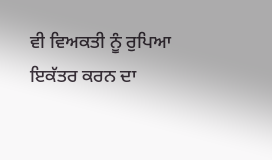ਵੀ ਵਿਅਕਤੀ ਨੂੰ ਰੁਪਿਆ ਇਕੱਤਰ ਕਰਨ ਦਾ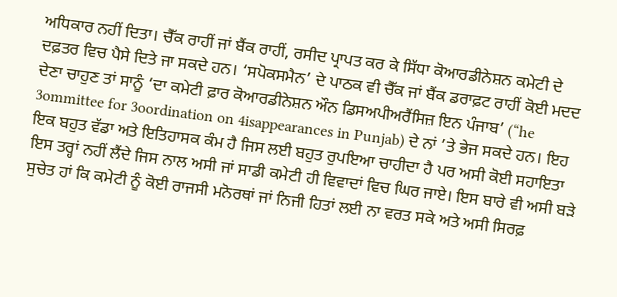ਅਧਿਕਾਰ ਨਹੀਂ ਦਿਤਾ। ਚੈੱਕ ਰਾਹੀਂ ਜਾਂ ਬੈਂਕ ਰਾਹੀਂ, ਰਸੀਦ ਪ੍ਰਾਪਤ ਕਰ ਕੇ ਸਿੱਧਾ ਕੋਆਰਡੀਨੇਸ਼ਨ ਕਮੇਟੀ ਦੇ ਦਫ਼ਤਰ ਵਿਚ ਪੈਸੇ ਦਿਤੇ ਜਾ ਸਕਦੇ ਹਨ। ‘ਸਪੋਕਸਮੈਨ’ ਦੇ ਪਾਠਕ ਵੀ ਚੈੱਕ ਜਾਂ ਬੈਂਕ ਡਰਾਫ਼ਟ ਰਾਹੀਂ ਕੋਈ ਮਦਦ ਦੇਣਾ ਚਾਹੁਣ ਤਾਂ ਸਾਨੂੰ ‘ਦਾ ਕਮੇਟੀ ਫ਼ਾਰ ਕੋਆਰਡੀਨੇਸ਼ਨ ਔਨ ਡਿਸਅਪੀਅਰੈਂਸਿਜ਼ ਇਨ ਪੰਜਾਬ’ (“he 3ommittee for 3oordination on 4isappearances in Punjab) ਦੇ ਨਾਂ ’ਤੇ ਭੇਜ ਸਕਦੇ ਹਨ। ਇਹ ਇਕ ਬਹੁਤ ਵੱਡਾ ਅਤੇ ਇਤਿਹਾਸਕ ਕੰਮ ਹੈ ਜਿਸ ਲਈ ਬਹੁਤ ਰੁਪਇਆ ਚਾਹੀਦਾ ਹੈ ਪਰ ਅਸੀ ਕੋਈ ਸਹਾਇਤਾ ਇਸ ਤਰ੍ਹਾਂ ਨਹੀਂ ਲੈਂਦੇ ਜਿਸ ਨਾਲ ਅਸੀ ਜਾਂ ਸਾਡੀ ਕਮੇਟੀ ਹੀ ਵਿਵਾਦਾਂ ਵਿਚ ਘਿਰ ਜਾਏ। ਇਸ ਬਾਰੇ ਵੀ ਅਸੀ ਬੜੇ ਸੁਚੇਤ ਹਾਂ ਕਿ ਕਮੇਟੀ ਨੂੰ ਕੋਈ ਰਾਜਸੀ ਮਨੋਰਥਾਂ ਜਾਂ ਨਿਜੀ ਹਿਤਾਂ ਲਈ ਨਾ ਵਰਤ ਸਕੇ ਅਤੇ ਅਸੀ ਸਿਰਫ਼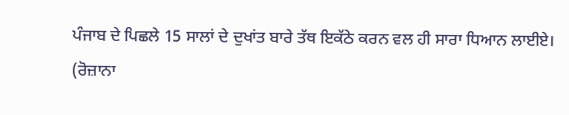ਪੰਜਾਬ ਦੇ ਪਿਛਲੇ 15 ਸਾਲਾਂ ਦੇ ਦੁਖਾਂਤ ਬਾਰੇ ਤੱਥ ਇਕੱਠੇ ਕਰਨ ਵਲ ਹੀ ਸਾਰਾ ਧਿਆਨ ਲਾਈਏ।
(ਰੋਜ਼ਾਨਾ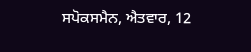ਸਪੋਕਸਮੈਨ, ਐਤਵਾਰ, 12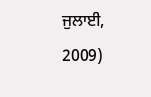ਜੁਲਾਈ, 2009)